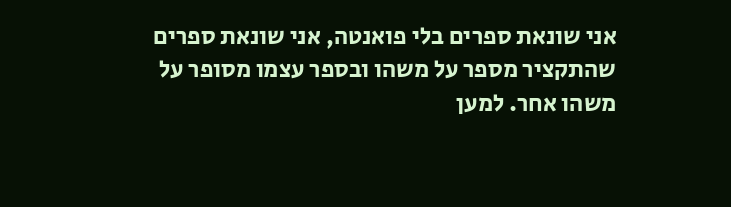אני שונאת ספרים בלי פואנטה, אני שונאת ספרים שהתקציר מספר על משהו ובספר עצמו מסופר על משהו אחר. למען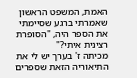האמת, המשפט הראשון שאמרתי ברגע שסיימתי את הספר היה, "הסופרת רצינית איתי?"
מכיתה ז' בערך יש לי את התיאוריה הזאת שספרים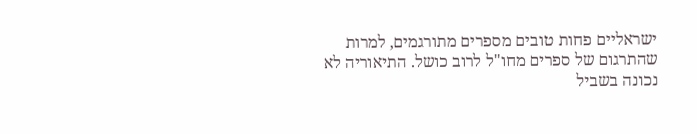ישראליים פחות טובים מספרים מתורגמים, למרות שהתרגום של ספרים מחו"ל לרוב כושל. התיאוריה לא נכונה בשביל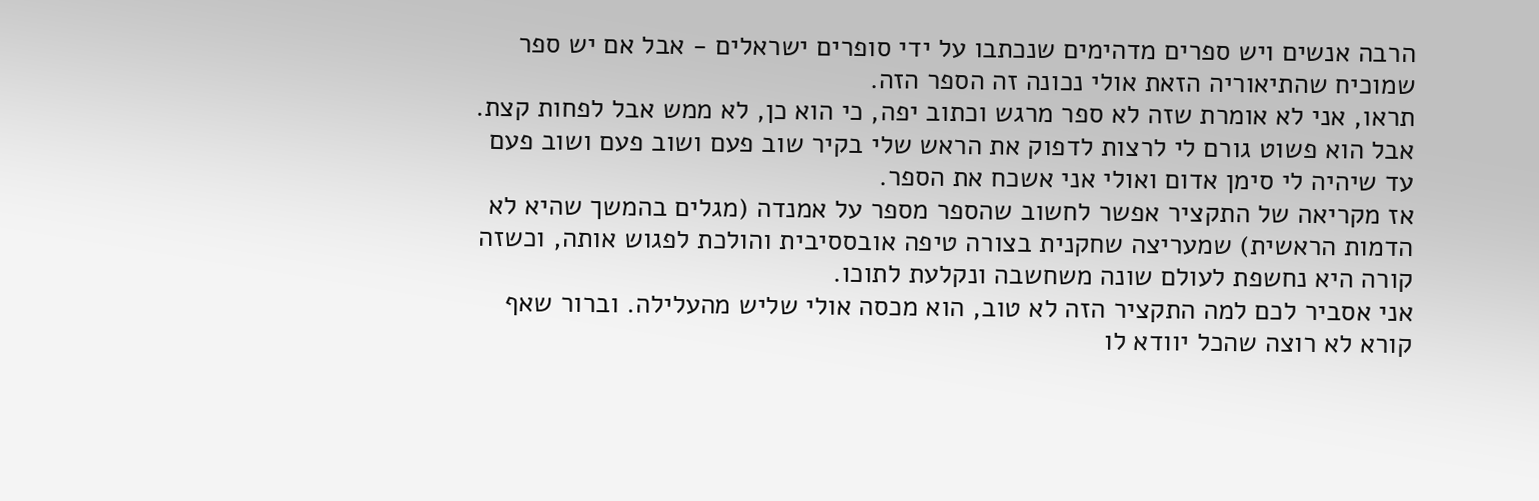הרבה אנשים ויש ספרים מדהימים שנכתבו על ידי סופרים ישראלים - אבל אם יש ספר שמוכיח שהתיאוריה הזאת אולי נכונה זה הספר הזה.
תראו, אני לא אומרת שזה לא ספר מרגש וכתוב יפה, כי הוא כן, לא ממש אבל לפחות קצת. אבל הוא פשוט גורם לי לרצות לדפוק את הראש שלי בקיר שוב פעם ושוב פעם ושוב פעם עד שיהיה לי סימן אדום ואולי אני אשכח את הספר.
אז מקריאה של התקציר אפשר לחשוב שהספר מספר על אמנדה (מגלים בהמשך שהיא לא הדמות הראשית) שמעריצה שחקנית בצורה טיפה אובססיבית והולכת לפגוש אותה, וכשזה קורה היא נחשפת לעולם שונה משחשבה ונקלעת לתוכו.
אני אסביר לכם למה התקציר הזה לא טוב, הוא מכסה אולי שליש מהעלילה. וברור שאף קורא לא רוצה שהכל יוודא לו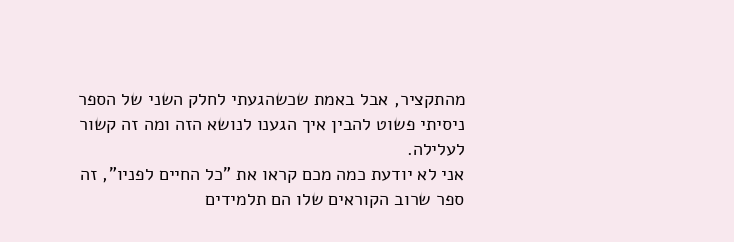מהתקציר, אבל באמת שכשהגעתי לחלק השני של הספר ניסיתי פשוט להבין איך הגענו לנושא הזה ומה זה קשור לעלילה.
אני לא יודעת כמה מכם קראו את "כל החיים לפניו", זה ספר שרוב הקוראים שלו הם תלמידים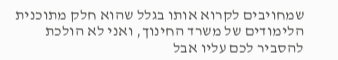שמחויבים לקרוא אותו בגלל שהוא חלק מתוכנית הלימודים של משרד החינוך, ואני לא הולכת להסביר לכם עליו אבל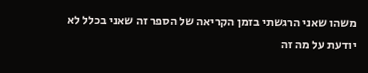משהו שאני הרגשתי בזמן הקריאה של הספר זה שאני בכלל לא יודעת על מה זה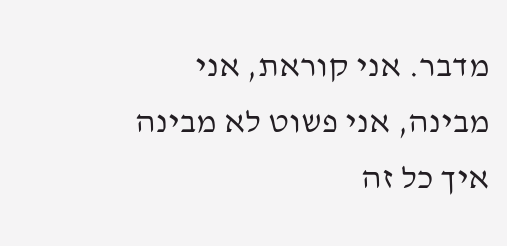מדבר. אני קוראת, אני מבינה, אני פשוט לא מבינה איך כל זה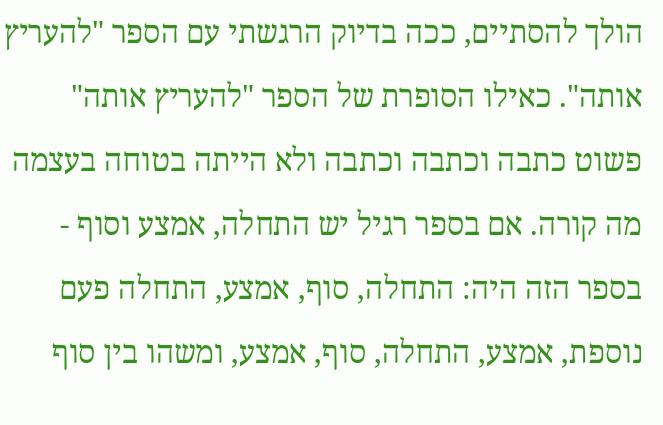הולך להסתיים, ככה בדיוק הרגשתי עם הספר "להעריץ אותה". כאילו הסופרת של הספר "להעריץ אותה" פשוט כתבה וכתבה וכתבה ולא הייתה בטוחה בעצמה מה קורה. אם בספר רגיל יש התחלה, אמצע וסוף - בספר הזה היה: התחלה, סוף, אמצע, התחלה פעם נוספת, אמצע, התחלה, סוף, אמצע, ומשהו בין סוף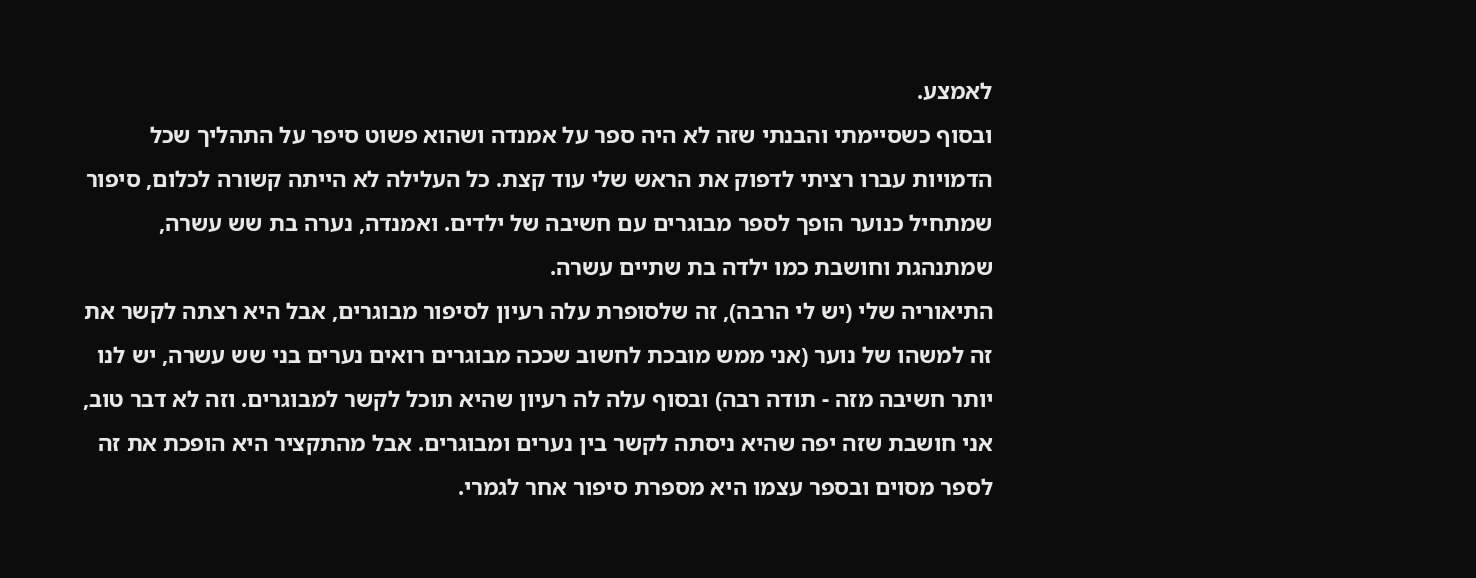לאמצע.
ובסוף כשסיימתי והבנתי שזה לא היה ספר על אמנדה ושהוא פשוט סיפר על התהליך שכל הדמויות עברו רציתי לדפוק את הראש שלי עוד קצת. כל העלילה לא הייתה קשורה לכלום, סיפור שמתחיל כנוער הופך לספר מבוגרים עם חשיבה של ילדים. ואמנדה, נערה בת שש עשרה, שמתנהגת וחושבת כמו ילדה בת שתיים עשרה.
התיאוריה שלי (יש לי הרבה), זה שלסופרת עלה רעיון לסיפור מבוגרים, אבל היא רצתה לקשר את זה למשהו של נוער (אני ממש מובכת לחשוב שככה מבוגרים רואים נערים בני שש עשרה, יש לנו יותר חשיבה מזה - תודה רבה) ובסוף עלה לה רעיון שהיא תוכל לקשר למבוגרים. וזה לא דבר טוב, אני חושבת שזה יפה שהיא ניסתה לקשר בין נערים ומבוגרים. אבל מהתקציר היא הופכת את זה לספר מסוים ובספר עצמו היא מספרת סיפור אחר לגמרי.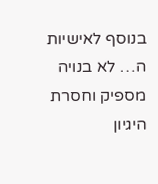בנוסף לאישיות ה… לא בנויה מספיק וחסרת היגיון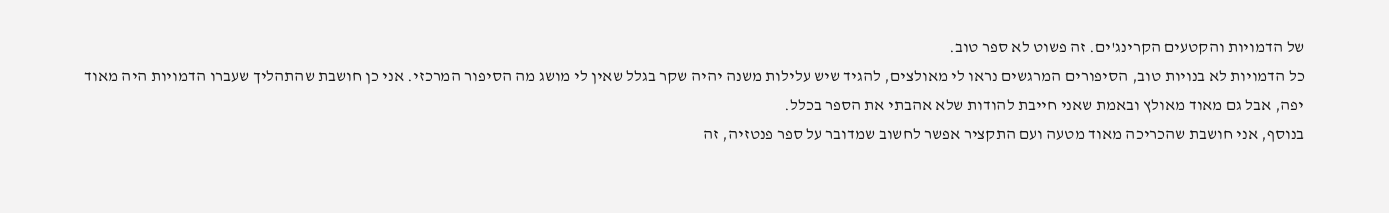של הדמויות והקטעים הקרינג'ים. זה פשוט לא ספר טוב.
כל הדמויות לא בנויות טוב, הסיפורים המרגשים נראו לי מאולצים, להגיד שיש עלילות משנה יהיה שקר בגלל שאין לי מושג מה הסיפור המרכזי. אני כן חושבת שהתהליך שעברו הדמויות היה מאוד יפה, אבל גם מאוד מאולץ ובאמת שאני חייבת להודות שלא אהבתי את הספר בכלל.
בנוסף, אני חושבת שהכריכה מאוד מטעה ועם התקציר אפשר לחשוב שמדובר על ספר פנטזיה, זה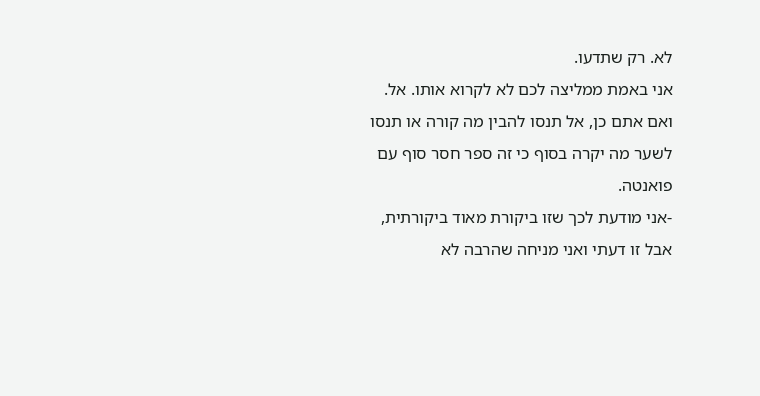לא. רק שתדעו.
אני באמת ממליצה לכם לא לקרוא אותו. אל. ואם אתם כן, אל תנסו להבין מה קורה או תנסו לשער מה יקרה בסוף כי זה ספר חסר סוף עם פואנטה.
-אני מודעת לכך שזו ביקורת מאוד ביקורתית, אבל זו דעתי ואני מניחה שהרבה לא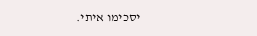יסכימו איתי.